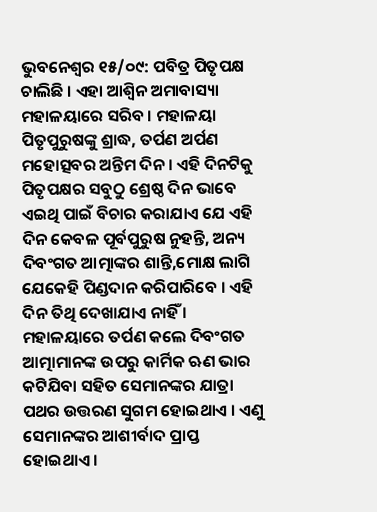ଭୁବନେଶ୍ୱର ୧୫/୦୯: ପବିତ୍ର ପିତୃପକ୍ଷ ଚାଲିଛି । ଏହା ଆଶ୍ୱିନ ଅମାବାସ୍ୟା ମହାଳୟାରେ ସରିବ । ମହାଳୟା ପିତୃପୁରୁଷଙ୍କୁ ଶ୍ରାଦ୍ଧ, ତର୍ପଣ ଅର୍ପଣ ମହୋତ୍ସବର ଅନ୍ତିମ ଦିନ । ଏହି ଦିନଟିକୁ ପିତୃପକ୍ଷର ସବୁଠୁ ଶ୍ରେଷ୍ଠ ଦିନ ଭାବେ ଏଇଥି ପାଇଁ ବିଚାର କରାଯାଏ ଯେ ଏହି ଦିନ କେବଳ ପୂର୍ବପୁରୁଷ ନୁହନ୍ତି, ଅନ୍ୟ ଦିବଂଗତ ଆତ୍ମାଙ୍କର ଶାନ୍ତି,ମୋକ୍ଷ ଲାଗି ଯେକେହି ପିଣ୍ଡଦାନ କରିପାରିବେ । ଏହି ଦିନ ତିଥି ଦେଖାଯାଏ ନାହିଁ । ମହାଳୟାରେ ତର୍ପଣ କଲେ ଦିବଂଗତ ଆତ୍ମାମାନଙ୍କ ଉପରୁ କାର୍ମିକ ଋଣ ଭାର କଟିଯିବା ସହିତ ସେମାନଙ୍କର ଯାତ୍ରା ପଥର ଉତ୍ତରଣ ସୁଗମ ହୋଇଥାଏ । ଏଣୁ ସେମାନଙ୍କର ଆଶୀର୍ବାଦ ପ୍ରାପ୍ତ ହୋଇଥାଏ ।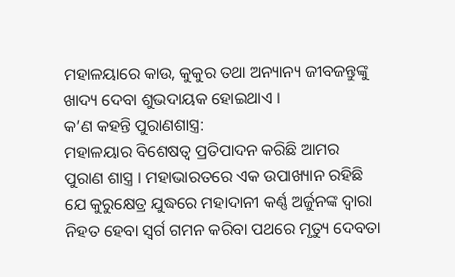ମହାଳୟାରେ କାଉ, କୁକୁର ତଥା ଅନ୍ୟାନ୍ୟ ଜୀବଜନ୍ତୁଙ୍କୁ ଖାଦ୍ୟ ଦେବା ଶୁଭଦାୟକ ହୋଇଥାଏ ।
କ’ଣ କହନ୍ତି ପୁରାଣଶାସ୍ତ୍ର:
ମହାଳୟାର ବିଶେଷତ୍ୱ ପ୍ରତିପାଦନ କରିଛି ଆମର ପୁରାଣ ଶାସ୍ତ୍ର । ମହାଭାରତରେ ଏକ ଉପାଖ୍ୟାନ ରହିଛି ଯେ କୁରୁକ୍ଷେତ୍ର ଯୁଦ୍ଧରେ ମହାଦାନୀ କର୍ଣ୍ଣ ଅର୍ଜୁନଙ୍କ ଦ୍ୱାରା ନିହତ ହେବା ସ୍ୱର୍ଗ ଗମନ କରିବା ପଥରେ ମୃତ୍ୟୁ ଦେବତା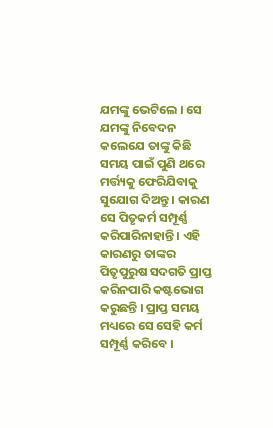ଯମଙ୍କୁ ଭେଟିଲେ । ସେ ଯମଙ୍କୁ ନିବେଦନ କଲେଯେ ତାଙ୍କୁ କିଛି ସମୟ ପାଇଁ ପୁଣି ଥରେ ମର୍ତ୍ତ୍ୟକୁ ଫେରିଯିବାକୁ ସୁଯୋଗ ଦିଅନ୍ତୁ । କାରଣ ସେ ପିତୃକର୍ମ ସମ୍ପୂର୍ଣ୍ଣ କରିପାରିନାହାନ୍ତି । ଏହି କାରଣରୁ ତାଙ୍କର ପିତୃପୁରୁଷ ସଦଗତି ପ୍ରାପ୍ତ କରିନପାରି କଷ୍ଟଭୋଗ କରୁଛନ୍ତି । ପ୍ରାପ୍ତ ସମୟ ମଧ୍ୟରେ ସେ ସେହି କର୍ମ ସମ୍ପୂର୍ଣ୍ଣ କରିବେ ।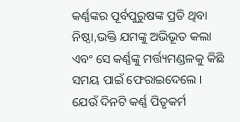କର୍ଣ୍ଣଙ୍କର ପୂର୍ବପୁରୁଷଙ୍କ ପ୍ରତି ଥିବା ନିଷ୍ଠା,ଭକ୍ତି ଯମଙ୍କୁ ଅଭିଭୂତ କଲା ଏବଂ ସେ କର୍ଣ୍ଣଙ୍କୁ ମର୍ତ୍ତ୍ୟମଣ୍ଡଳକୁ କିଛି ସମୟ ପାଇଁ ଫେରାଇଦେଲେ । ଯେଉଁ ଦିନଟି କର୍ଣ୍ଣ ପିତୃକର୍ମ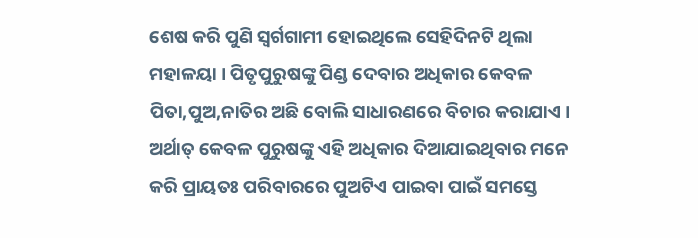ଶେଷ କରି ପୁଣି ସ୍ୱର୍ଗଗାମୀ ହୋଇଥିଲେ ସେହିଦିନଟି ଥିଲା ମହାଳୟା । ପିତୃପୁରୁଷଙ୍କୁ ପିଣ୍ଡ ଦେବାର ଅଧିକାର କେବଳ ପିତା,ପୁଅ,ନାତିର ଅଛି ବୋଲି ସାଧାରଣରେ ବିଚାର କରାଯାଏ । ଅର୍ଥାତ୍ କେବଳ ପୁରୁଷଙ୍କୁ ଏହି ଅଧିକାର ଦିଆଯାଇଥିବାର ମନେ କରି ପ୍ରାୟତଃ ପରିବାରରେ ପୁଅଟିଏ ପାଇବା ପାଇଁ ସମସ୍ତେ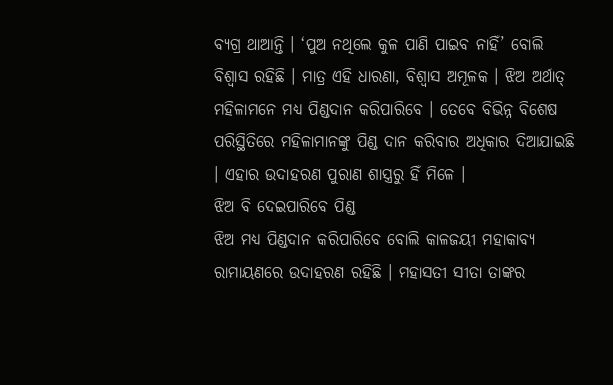ବ୍ୟଗ୍ର ଥାଆନ୍ତି । ‘ପୁଅ ନଥିଲେ କୁଳ ପାଣି ପାଇବ ନାହିଁ’ ବୋଲି ବିଶ୍ୱାସ ରହିଛି । ମାତ୍ର ଏହି ଧାରଣା, ବିଶ୍ୱାସ ଅମୂଳକ । ଝିଅ ଅର୍ଥାତ୍ ମହିଳାମନେ ମଧ୍ୟ ପିଣ୍ଡଦାନ କରିପାରିବେ । ତେବେ ବିଭିନ୍ନ ବିଶେଷ ପରିସ୍ଥିତିରେ ମହିଳାମାନଙ୍କୁ ପିଣ୍ଡ ଦାନ କରିବାର ଅଧିକାର ଦିଆଯାଇଛି । ଏହାର ଉଦାହରଣ ପୁରାଣ ଶାସ୍ତ୍ରରୁ ହିଁ ମିଳେ ।
ଝିଅ ବି ଦେଇପାରିବେ ପିଣ୍ଡ
ଝିଅ ମଧ୍ୟ ପିଣ୍ଡଦାନ କରିପାରିବେ ବୋଲି କାଳଜୟୀ ମହାକାବ୍ୟ ରାମାୟଣରେ ଉଦାହରଣ ରହିଛି । ମହାସତୀ ସୀତା ତାଙ୍କର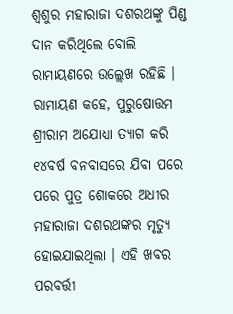ଶ୍ୱଶୁର ମହାରାଜା ଦଶରଥଙ୍କୁ ପିଣ୍ଡ ଦାନ କରିଥିଲେ ବୋଲି ରାମାୟଣରେ ଉଲ୍ଲେଖ ରହିଛି । ରାମାୟଣ କହେ, ପୁରୁଷୋତ୍ତମ ଶ୍ରୀରାମ ଅଯୋଧ୍ୟା ତ୍ୟାଗ କରି ୧୪ବର୍ଷ ବନବାସରେ ଯିବା ପରେ ପରେ ପୁତ୍ର ଶୋକରେ ଅଧୀର ମହାରାଜା ଦଶରଥଙ୍କର ମୃତ୍ୟୁ ହୋଇଯାଇଥିଲା । ଏହି ଖବର ପରବର୍ତ୍ତୀ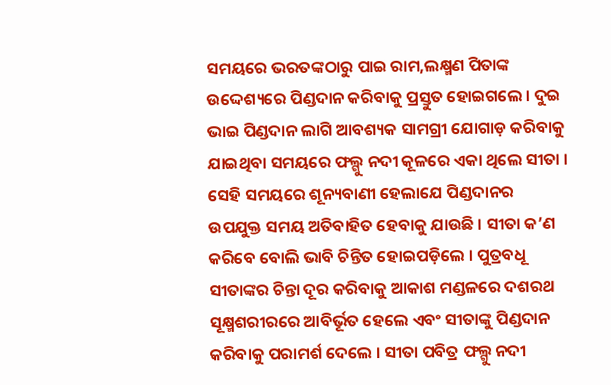ସମୟରେ ଭରତଙ୍କଠାରୁ ପାଇ ରାମ,ଲକ୍ଷ୍ମଣ ପିତାଙ୍କ ଉଦ୍ଦେଶ୍ୟରେ ପିଣ୍ଡଦାନ କରିବାକୁ ପ୍ରସ୍ତୁତ ହୋଇଗଲେ । ଦୁଇ ଭାଇ ପିଣ୍ଡଦାନ ଲାଗି ଆବଶ୍ୟକ ସାମଗ୍ରୀ ଯୋଗାଡ଼ କରିବାକୁ ଯାଇଥିବା ସମୟରେ ଫଲ୍ଗୁ ନଦୀ କୂଳରେ ଏକା ଥିଲେ ସୀତା । ସେହି ସମୟରେ ଶୂନ୍ୟବାଣୀ ହେଲାଯେ ପିଣ୍ଡଦାନର ଉପଯୁକ୍ତ ସମୟ ଅତିବାହିତ ହେବାକୁ ଯାଉଛି । ସୀତା କ’ଣ କରିବେ ବୋଲି ଭାବି ଚିନ୍ତିତ ହୋଇପଡ଼ିଲେ । ପୁତ୍ରବଧୂ ସୀତାଙ୍କର ଚିନ୍ତା ଦୂର କରିବାକୁ ଆକାଶ ମଣ୍ଡଳରେ ଦଶରଥ ସୂକ୍ଷ୍ମଶରୀରରେ ଆବିର୍ଭୂତ ହେଲେ ଏବଂ ସୀତାଙ୍କୁ ପିଣ୍ଡଦାନ କରିବାକୁ ପରାମର୍ଶ ଦେଲେ । ସୀତା ପବିତ୍ର ଫଲ୍ଗୁ ନଦୀ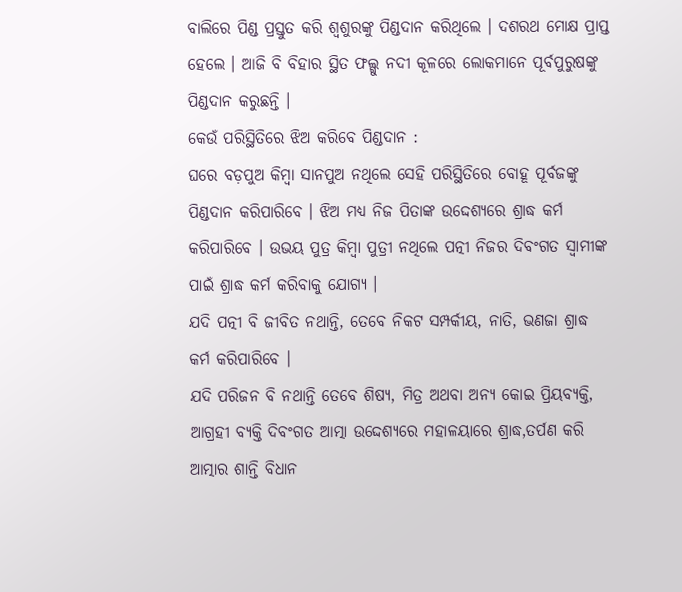ବାଲିରେ ପିଣ୍ଡ ପ୍ରସ୍ତୁତ କରି ଶ୍ୱଶୁରଙ୍କୁ ପିଣ୍ଡଦାନ କରିଥିଲେ । ଦଶରଥ ମୋକ୍ଷ ପ୍ରାପ୍ତ ହେଲେ । ଆଜି ବି ବିହାର ସ୍ଥିତ ଫଲ୍ଗୁ ନଦୀ କୂଳରେ ଲୋକମାନେ ପୂର୍ବପୁରୁଷଙ୍କୁ ପିଣ୍ଡଦାନ କରୁଛନ୍ତି ।
କେଉଁ ପରିସ୍ଥିତିରେ ଝିଅ କରିବେ ପିଣ୍ଡଦାନ :
ଘରେ ବଡ଼ପୁଅ କିମ୍ବା ସାନପୁଅ ନଥିଲେ ସେହି ପରିସ୍ଥିତିରେ ବୋହୂ ପୂର୍ବଜଙ୍କୁ ପିଣ୍ଡଦାନ କରିପାରିବେ । ଝିଅ ମଧ୍ୟ ନିଜ ପିତାଙ୍କ ଉଦ୍ଦେଶ୍ୟରେ ଶ୍ରାଦ୍ଧ କର୍ମ କରିପାରିବେ । ଉଭୟ ପୁତ୍ର କିମ୍ବା ପୁତ୍ରୀ ନଥିଲେ ପତ୍ନୀ ନିଜର ଦିବଂଗତ ସ୍ୱାମୀଙ୍କ ପାଇଁ ଶ୍ରାଦ୍ଧ କର୍ମ କରିବାକୁ ଯୋଗ୍ୟ ।
ଯଦି ପତ୍ନୀ ବି ଜୀବିତ ନଥାନ୍ତି, ତେବେ ନିକଟ ସମ୍ପର୍କୀୟ, ନାତି, ଭଣଜା ଶ୍ରାଦ୍ଧ କର୍ମ କରିପାରିବେ ।
ଯଦି ପରିଜନ ବି ନଥାନ୍ତି ତେବେ ଶିଷ୍ୟ, ମିତ୍ର ଅଥବା ଅନ୍ୟ କୋଇ ପ୍ରିୟବ୍ୟକ୍ତି, ଆଗ୍ରହୀ ବ୍ୟକ୍ତି ଦିବଂଗତ ଆତ୍ମା ଉଦ୍ଦେଶ୍ୟରେ ମହାଳୟାରେ ଶ୍ରାଦ୍ଧ,ତର୍ପଣ କରି ଆତ୍ମାର ଶାନ୍ତି ବିଧାନ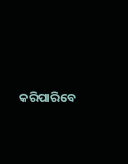କରିପାରିବେ